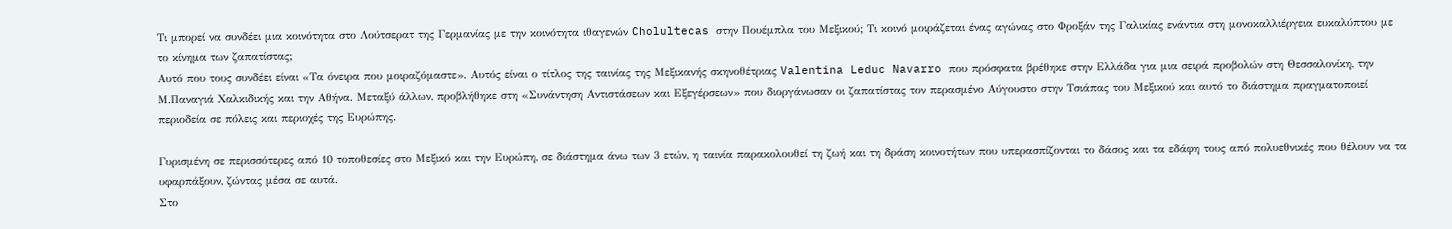Τι μπορεί να συνδέει μια κοινότητα στο Λούτσερατ της Γερμανίας με την κοινότητα ιθαγενών Cholultecas στην Πουέμπλα του Μεξικού; Τι κοινό μοιράζεται ένας αγώνας στο Φροξάν της Γαλικίας ενάντια στη μονοκαλλιέργεια ευκαλύπτου με το κίνημα των ζαπατίστας;
Αυτό που τους συνδέει είναι «Τα όνειρα που μοιραζόμαστε». Αυτός είναι ο τίτλος της ταινίας της Μεξικανής σκηνοθέτριας Valentina Leduc Navarro που πρόσφατα βρέθηκε στην Ελλάδα για μια σειρά προβολών στη Θεσσαλονίκη, την Μ.Παναγιά Χαλκιδικής και την Αθήνα. Μεταξύ άλλων, προβλήθηκε στη «Συνάντηση Αντιστάσεων και Εξεγέρσεων» που διοργάνωσαν οι ζαπατίστας τον περασμένο Αύγουστο στην Τσιάπας του Μεξικού και αυτό το διάστημα πραγματοποιεί περιοδεία σε πόλεις και περιοχές της Ευρώπης.

Γυρισμένη σε περισσότερες από 10 τοποθεσίες στο Μεξικό και την Ευρώπη, σε διάστημα άνω των 3 ετών, η ταινία παρακολουθεί τη ζωή και τη δράση κοινοτήτων που υπερασπίζονται το δάσος και τα εδάφη τους από πολυεθνικές που θέλουν να τα υφαρπάξουν, ζώντας μέσα σε αυτά.
Στο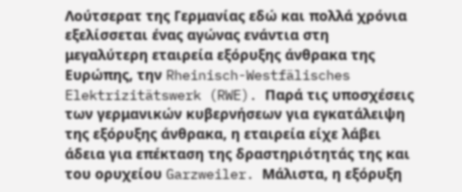Λούτσερατ της Γερμανίας εδώ και πολλά χρόνια εξελίσσεται ένας αγώνας ενάντια στη μεγαλύτερη εταιρεία εξόρυξης άνθρακα της Ευρώπης, την Rheinisch-Westfälisches Elektrizitätswerk (RWE). Παρά τις υποσχέσεις των γερμανικών κυβερνήσεων για εγκατάλειψη της εξόρυξης άνθρακα, η εταιρεία είχε λάβει άδεια για επέκταση της δραστηριότητάς της και του ορυχείου Garzweiler. Μάλιστα, η εξόρυξη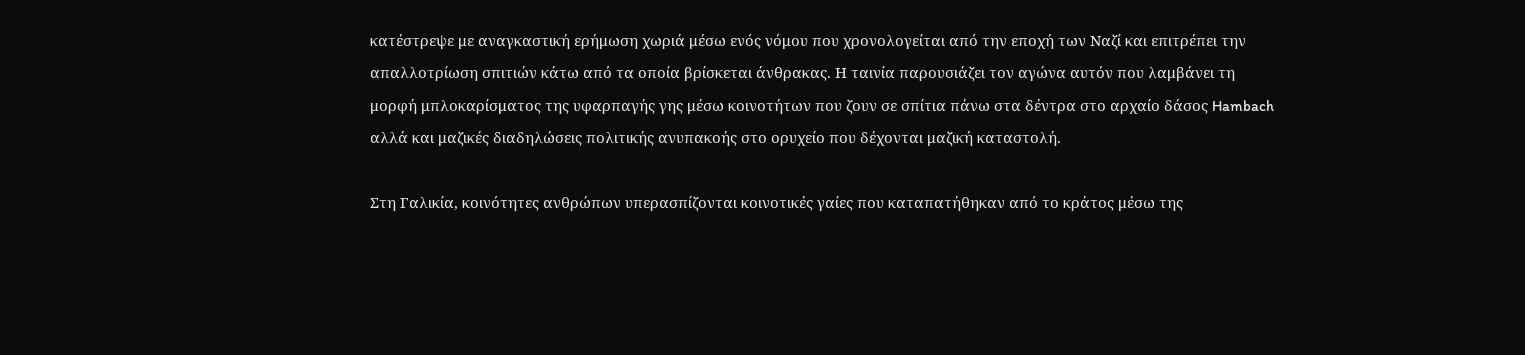κατέστρεψε με αναγκαστική ερήμωση χωριά μέσω ενός νόμου που χρονολογείται από την εποχή των Ναζί και επιτρέπει την απαλλοτρίωση σπιτιών κάτω από τα οποία βρίσκεται άνθρακας. Η ταινία παρουσιάζει τον αγώνα αυτόν που λαμβάνει τη μορφή μπλοκαρίσματος της υφαρπαγής γης μέσω κοινοτήτων που ζουν σε σπίτια πάνω στα δέντρα στο αρχαίο δάσος Hambach αλλά και μαζικές διαδηλώσεις πολιτικής ανυπακοής στο ορυχείο που δέχονται μαζική καταστολή.

Στη Γαλικία, κοινότητες ανθρώπων υπερασπίζονται κοινοτικές γαίες που καταπατήθηκαν από το κράτος μέσω της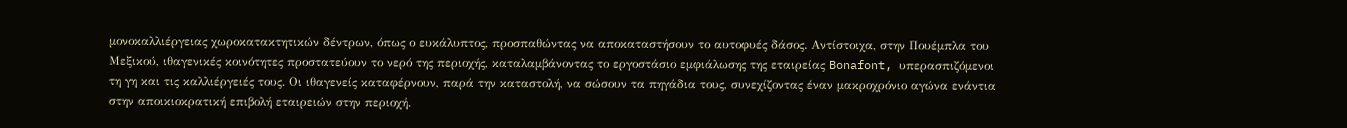μονοκαλλιέργειας χωροκατακτητικών δέντρων, όπως ο ευκάλυπτος, προσπαθώντας να αποκαταστήσουν το αυτοφυές δάσος. Αντίστοιχα, στην Πουέμπλα του Μεξικού, ιθαγενικές κοινότητες προστατεύουν το νερό της περιοχής, καταλαμβάνοντας το εργοστάσιο εμφιάλωσης της εταιρείας Bonafont, υπερασπιζόμενοι τη γη και τις καλλιέργειές τους. Οι ιθαγενείς καταφέρνουν, παρά την καταστολή, να σώσουν τα πηγάδια τους, συνεχίζοντας έναν μακροχρόνιο αγώνα ενάντια στην αποικιοκρατική επιβολή εταιρειών στην περιοχή.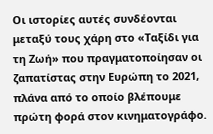Οι ιστορίες αυτές συνδέονται μεταξύ τους χάρη στο «Ταξίδι για τη Ζωή» που πραγματοποίησαν οι ζαπατίστας στην Ευρώπη το 2021, πλάνα από το οποίο βλέπουμε πρώτη φορά στον κινηματογράφο.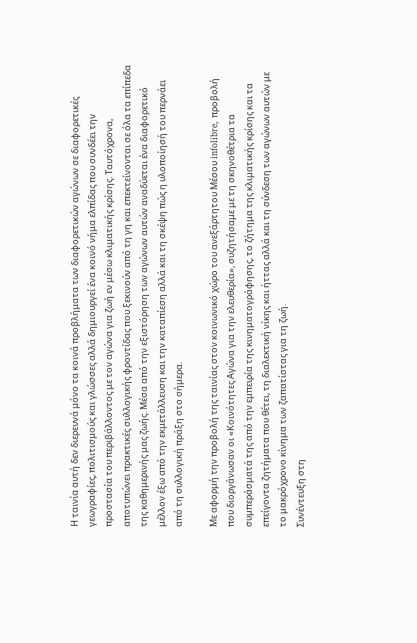Η ταινία αυτή δεν διερευνά μόνο τα κοινά προβλήματα των διαφορετικών αγώνων σε διαφορετικές γεωγραφίες, πολιτισμούς και γλώσσες αλλά δημιουργεί ένα κοινό νήμα ελπίδας που συνδέει την προστασία του περιβάλλοντος με τον αγώνα για ζωή εν μέσω κλιματικής κρίσης. Ταυτόχρονα, αποτυπώνει πρακτικές συλλογικής φροντίδας που ξεκινούν από τη γη και επεκτείνονται σε όλα τα επίπεδα της καθημερινής μας ζωής. Μέσα από την εξιστόρηση των αγώνων αυτών αναδύεται ένα διαφορετικό μέλλον έξω από την εκμετάλλευση και την καταπίεση αλλά και τη σκέψη πώς η υλοποίησή του περνάει από τη συλλογική πράξη στο σήμερα.

Με αφορμή την προβολή της ταινίας στον κοινωνικό χώρο του ανεξάρτητου Μέσου infolibre, προβολή που διοργάνωσαν οι «Κοινότητες Αγώνα για την ελευθερία», συζητήσαμε με τη σκηνοθέτρια τα συμπεράσματά της από την εμπειρία της κινηματογράφησης, το ζήτημα της κλιματικής κρίσης και τα επείγοντα ζητήματα που θέτει, τη διαλεκτική νίκης και ήττας αλλά και τη σύνδεση των αγώνων αυτών με το μακρόχρονο κίνημα των ζαπατίστας για τη ζωή.
Συνέντευξη στη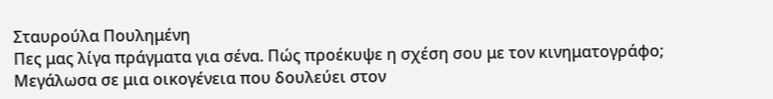Σταυρούλα Πουλημένη
Πες μας λίγα πράγματα για σένα. Πώς προέκυψε η σχέση σου με τον κινηματογράφο;
Μεγάλωσα σε μια οικογένεια που δουλεύει στον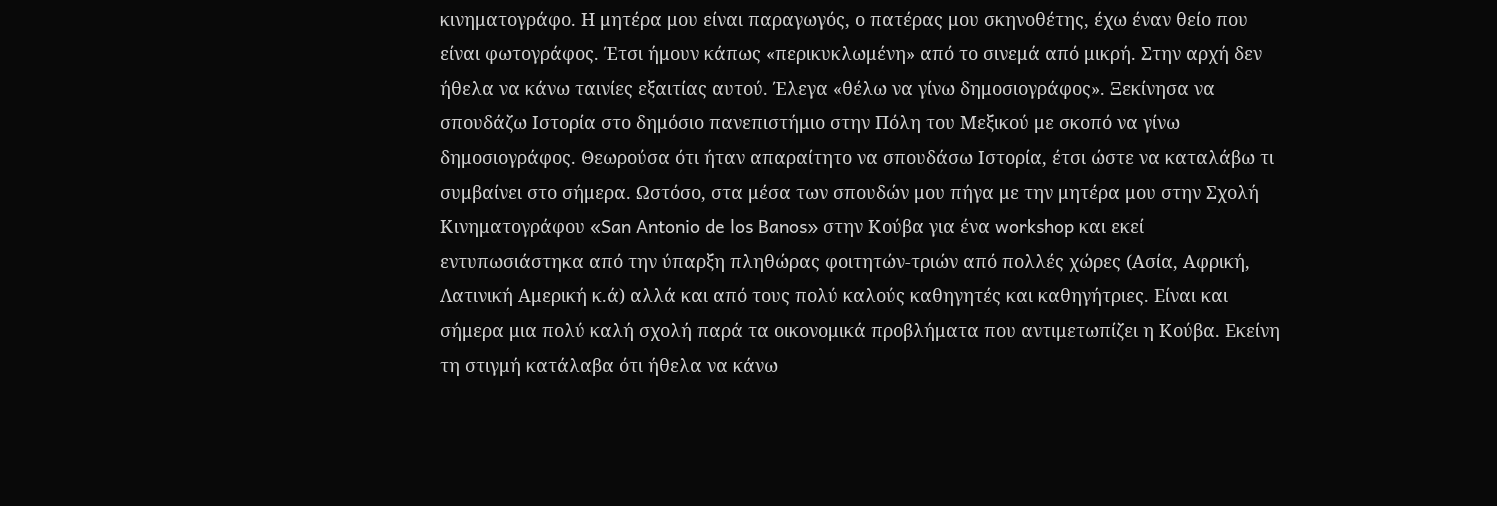κινηματογράφο. Η μητέρα μου είναι παραγωγός, ο πατέρας μου σκηνοθέτης, έχω έναν θείο που είναι φωτογράφος. Έτσι ήμουν κάπως «περικυκλωμένη» από το σινεμά από μικρή. Στην αρχή δεν ήθελα να κάνω ταινίες εξαιτίας αυτού. Έλεγα «θέλω να γίνω δημοσιογράφος». Ξεκίνησα να σπουδάζω Ιστορία στο δημόσιο πανεπιστήμιο στην Πόλη του Μεξικού με σκοπό να γίνω δημοσιογράφος. Θεωρούσα ότι ήταν απαραίτητο να σπουδάσω Ιστορία, έτσι ώστε να καταλάβω τι συμβαίνει στο σήμερα. Ωστόσο, στα μέσα των σπουδών μου πήγα με την μητέρα μου στην Σχολή Κινηματογράφου «San Antonio de los Banos» στην Κούβα για ένα workshop και εκεί εντυπωσιάστηκα από την ύπαρξη πληθώρας φοιτητών-τριών από πολλές χώρες (Ασία, Αφρική, Λατινική Αμερική κ.ά) αλλά και από τους πολύ καλούς καθηγητές και καθηγήτριες. Είναι και σήμερα μια πολύ καλή σχολή παρά τα οικονομικά προβλήματα που αντιμετωπίζει η Κούβα. Εκείνη τη στιγμή κατάλαβα ότι ήθελα να κάνω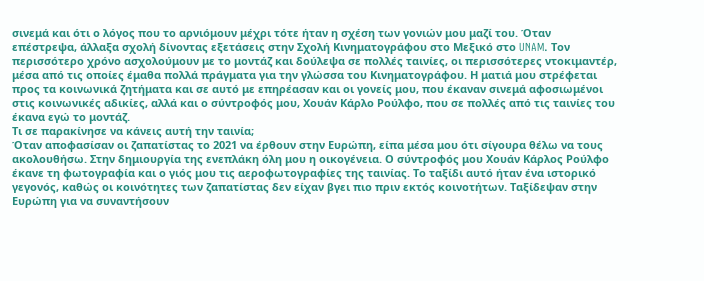σινεμά και ότι ο λόγος που το αρνιόμουν μέχρι τότε ήταν η σχέση των γονιών μου μαζί του. Όταν επέστρεψα, άλλαξα σχολή δίνοντας εξετάσεις στην Σχολή Κινηματογράφου στο Μεξικό στο UNAM. Τον περισσότερο χρόνο ασχολούμουν με το μοντάζ και δούλεψα σε πολλές ταινίες, οι περισσότερες ντοκιμαντέρ, μέσα από τις οποίες έμαθα πολλά πράγματα για την γλώσσα του Κινηματογράφου. Η ματιά μου στρέφεται προς τα κοινωνικά ζητήματα και σε αυτό με επηρέασαν και οι γονείς μου, που έκαναν σινεμά αφοσιωμένοι στις κοινωνικές αδικίες, αλλά και ο σύντροφός μου, Χουάν Κάρλο Ρούλφο, που σε πολλές από τις ταινίες του έκανα εγώ το μοντάζ.
Τι σε παρακίνησε να κάνεις αυτή την ταινία;
Όταν αποφασίσαν οι ζαπατίστας το 2021 να έρθουν στην Ευρώπη, είπα μέσα μου ότι σίγουρα θέλω να τους ακολουθήσω. Στην δημιουργία της ενεπλάκη όλη μου η οικογένεια. Ο σύντροφός μου Χουάν Κάρλος Ρούλφο έκανε τη φωτογραφία και ο γιός μου τις αεροφωτογραφίες της ταινίας. Το ταξίδι αυτό ήταν ένα ιστορικό γεγονός, καθώς οι κοινότητες των ζαπατίστας δεν είχαν βγει πιο πριν εκτός κοινοτήτων. Ταξίδεψαν στην Ευρώπη για να συναντήσουν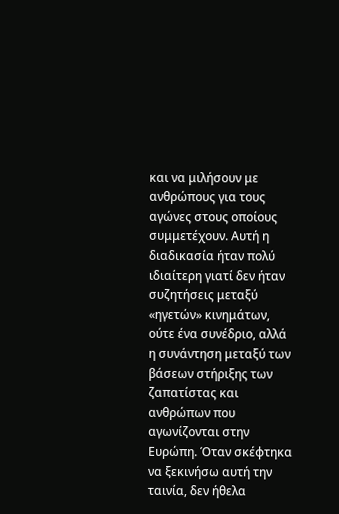και να μιλήσουν με ανθρώπους για τους αγώνες στους οποίους συμμετέχουν. Αυτή η διαδικασία ήταν πολύ ιδιαίτερη γιατί δεν ήταν συζητήσεις μεταξύ «ηγετών» κινημάτων, ούτε ένα συνέδριο, αλλά η συνάντηση μεταξύ των βάσεων στήριξης των ζαπατίστας και ανθρώπων που αγωνίζονται στην Ευρώπη. Όταν σκέφτηκα να ξεκινήσω αυτή την ταινία, δεν ήθελα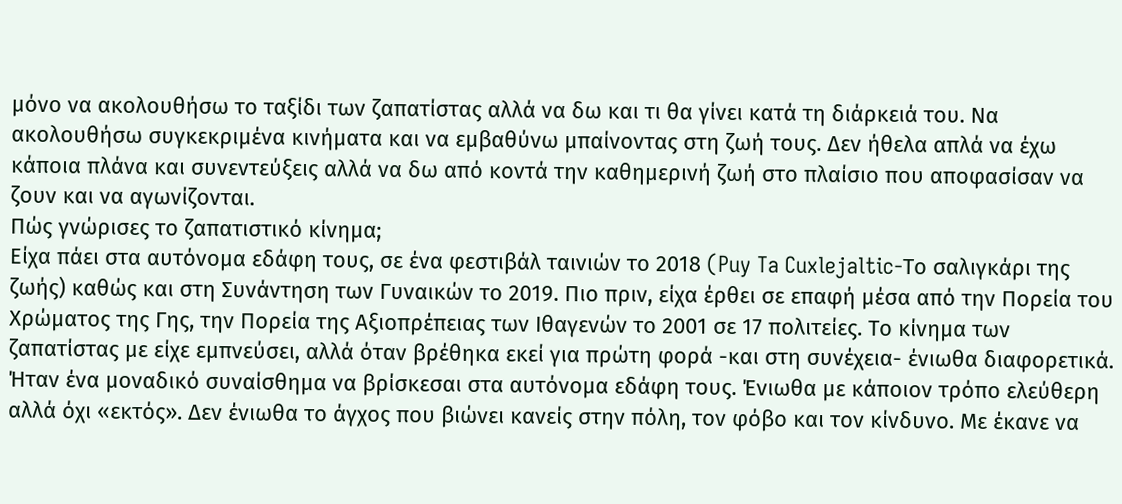μόνο να ακολουθήσω το ταξίδι των ζαπατίστας αλλά να δω και τι θα γίνει κατά τη διάρκειά του. Να ακολουθήσω συγκεκριμένα κινήματα και να εμβαθύνω μπαίνοντας στη ζωή τους. Δεν ήθελα απλά να έχω κάποια πλάνα και συνεντεύξεις αλλά να δω από κοντά την καθημερινή ζωή στο πλαίσιο που αποφασίσαν να ζουν και να αγωνίζονται.
Πώς γνώρισες το ζαπατιστικό κίνημα;
Είχα πάει στα αυτόνομα εδάφη τους, σε ένα φεστιβάλ ταινιών το 2018 (Puy Ta Cuxlejaltic-Το σαλιγκάρι της ζωής) καθώς και στη Συνάντηση των Γυναικών το 2019. Πιο πριν, είχα έρθει σε επαφή μέσα από την Πορεία του Χρώματος της Γης, την Πορεία της Αξιοπρέπειας των Ιθαγενών το 2001 σε 17 πολιτείες. Το κίνημα των ζαπατίστας με είχε εμπνεύσει, αλλά όταν βρέθηκα εκεί για πρώτη φορά -και στη συνέχεια- ένιωθα διαφορετικά. Ήταν ένα μοναδικό συναίσθημα να βρίσκεσαι στα αυτόνομα εδάφη τους. Ένιωθα με κάποιον τρόπο ελεύθερη αλλά όχι «εκτός». Δεν ένιωθα το άγχος που βιώνει κανείς στην πόλη, τον φόβο και τον κίνδυνο. Με έκανε να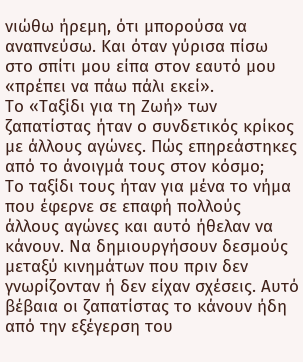νιώθω ήρεμη, ότι μπορούσα να αναπνεύσω. Και όταν γύρισα πίσω στο σπίτι μου είπα στον εαυτό μου «πρέπει να πάω πάλι εκεί».
Το «Ταξίδι για τη Ζωή» των ζαπατίστας ήταν ο συνδετικός κρίκος με άλλους αγώνες. Πώς επηρεάστηκες από το άνοιγμά τους στον κόσμο;
Το ταξίδι τους ήταν για μένα το νήμα που έφερνε σε επαφή πολλούς άλλους αγώνες και αυτό ήθελαν να κάνουν. Να δημιουργήσουν δεσμούς μεταξύ κινημάτων που πριν δεν γνωρίζονταν ή δεν είχαν σχέσεις. Αυτό βέβαια οι ζαπατίστας το κάνουν ήδη από την εξέγερση του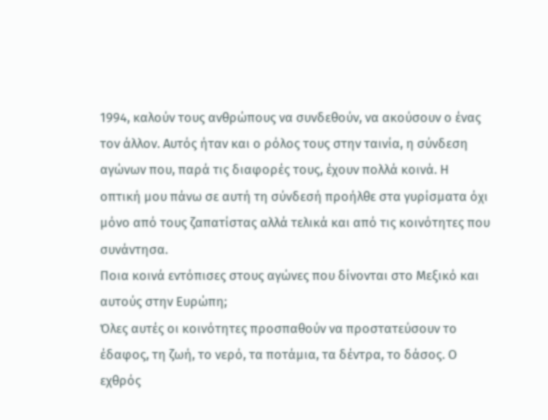1994, καλούν τους ανθρώπους να συνδεθούν, να ακούσουν ο ένας τον άλλον. Αυτός ήταν και ο ρόλος τους στην ταινία, η σύνδεση αγώνων που, παρά τις διαφορές τους, έχουν πολλά κοινά. Η οπτική μου πάνω σε αυτή τη σύνδεσή προήλθε στα γυρίσματα όχι μόνο από τους ζαπατίστας αλλά τελικά και από τις κοινότητες που συνάντησα.
Ποια κοινά εντόπισες στους αγώνες που δίνονται στο Μεξικό και αυτούς στην Ευρώπη;
Όλες αυτές οι κοινότητες προσπαθούν να προστατεύσουν το έδαφος, τη ζωή, το νερό, τα ποτάμια, τα δέντρα, το δάσος. Ο εχθρός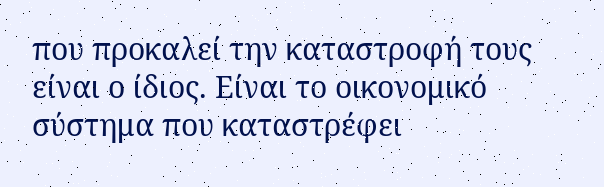που προκαλεί την καταστροφή τους είναι ο ίδιος. Είναι το οικονομικό σύστημα που καταστρέφει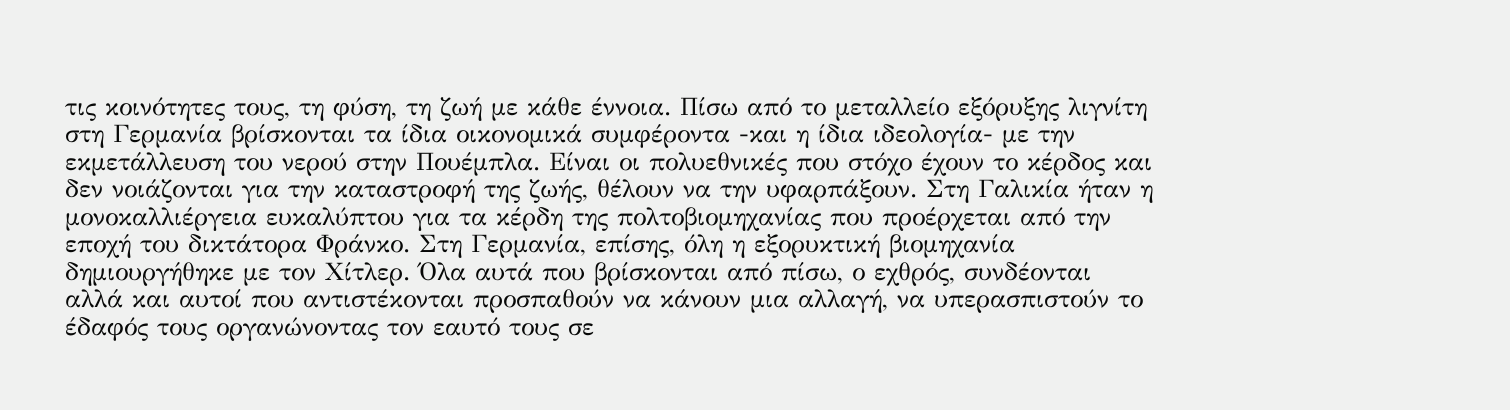τις κοινότητες τους, τη φύση, τη ζωή με κάθε έννοια. Πίσω από το μεταλλείο εξόρυξης λιγνίτη στη Γερμανία βρίσκονται τα ίδια οικονομικά συμφέροντα -και η ίδια ιδεολογία- με την εκμετάλλευση του νερού στην Πουέμπλα. Είναι οι πολυεθνικές που στόχο έχουν το κέρδος και δεν νοιάζονται για την καταστροφή της ζωής, θέλουν να την υφαρπάξουν. Στη Γαλικία ήταν η μονοκαλλιέργεια ευκαλύπτου για τα κέρδη της πολτοβιομηχανίας που προέρχεται από την εποχή του δικτάτορα Φράνκο. Στη Γερμανία, επίσης, όλη η εξορυκτική βιομηχανία δημιουργήθηκε με τον Χίτλερ. Όλα αυτά που βρίσκονται από πίσω, ο εχθρός, συνδέονται αλλά και αυτοί που αντιστέκονται προσπαθούν να κάνουν μια αλλαγή, να υπερασπιστούν το έδαφός τους οργανώνοντας τον εαυτό τους σε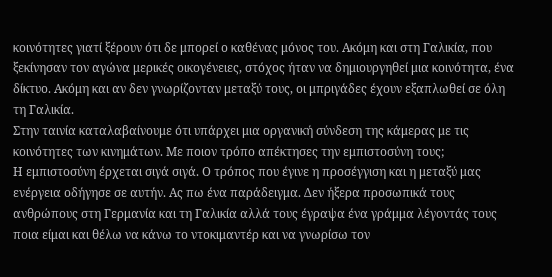κοινότητες γιατί ξέρουν ότι δε μπορεί ο καθένας μόνος του. Ακόμη και στη Γαλικία, που ξεκίνησαν τον αγώνα μερικές οικογένειες, στόχος ήταν να δημιουργηθεί μια κοινότητα, ένα δίκτυο. Ακόμη και αν δεν γνωρίζονταν μεταξύ τους, οι μπριγάδες έχουν εξαπλωθεί σε όλη τη Γαλικία.
Στην ταινία καταλαβαίνουμε ότι υπάρχει μια οργανική σύνδεση της κάμερας με τις κοινότητες των κινημάτων. Με ποιον τρόπο απέκτησες την εμπιστοσύνη τους;
Η εμπιστοσύνη έρχεται σιγά σιγά. Ο τρόπος που έγινε η προσέγγιση και η μεταξύ μας ενέργεια οδήγησε σε αυτήν. Ας πω ένα παράδειγμα. Δεν ήξερα προσωπικά τους ανθρώπους στη Γερμανία και τη Γαλικία αλλά τους έγραψα ένα γράμμα λέγοντάς τους ποια είμαι και θέλω να κάνω το ντοκιμαντέρ και να γνωρίσω τον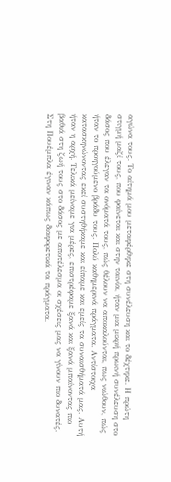αγώνα τους. Το αίτημά μου μεταφέρθηκε στη συνέλευση και το δέχτηκε. Η πρώτη στιγμή μαζί τους, που φαίνεται και στην ταινία, ήταν μια μικρή πρωινή συνέλευση στο δάσος που έλεγαν τα ονόματά τους, πώς θέλουν να αποκαλούνται, πως νιώθουν, πώς ήταν το προηγούμενο βράδυ τους. Πολύ καθημερινά πράγματα. Αντίστοιχα κατασκηνώνοντας εκεί συστηθήκαμε και είπαμε και εμείς τα συναισθήματά μας. Αυτή ήταν η αρχή. Τελικά μείναμε για μέρες, επιστρέφαμε ξανά και ξανά μπαίνοντας πιο βαθιά στη ζωή τους στο δάσος με αποτέλεσμα οι σχέσεις μας να γίνουν πιο δυνατές. Στη Πουέμπλα έγιναν κάπως διαφορετικά τα πράγματα.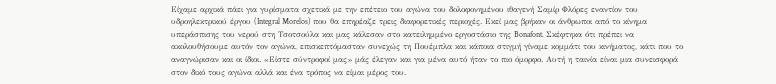Είχαμε αρχικά πάει για γυρίσματα σχετικά με την επέτειο του αγώνα του δολοφονημένου ιθαγενή Σαμίρ Φλόρες εναντίον του υδροηλεκτρικού έργου (Integral Morelos) που θα επηρέαζε τρεις διαφορετικές περιοχές. Εκεί μας βρήκαν οι άνθρωποι από το κίνημα υπεράσπισης του νερού στη Τσοτσούλα και μας κάλεσαν στο κατειλημμένο εργοστάσιο της Bonafont. Σκέφτηκα ότι πρέπει να ακολουθήσουμε αυτόν τον αγώνα, επισκεπτόμασταν συνεχώς τη Πουέμπλα και κάποια στιγμή γίναμε κομμάτι του κινήματος, κάτι που το αναγνώρισαν και οι ίδιοι. «Είστε σύντροφοί μας» μάς έλεγαν και για μένα αυτό ήταν το πιο όμορφο. Αυτή η ταινία είναι μια συνεισφορά στον δικό τους αγώνα αλλά και ένα τρόπος να είμαι μέρος του.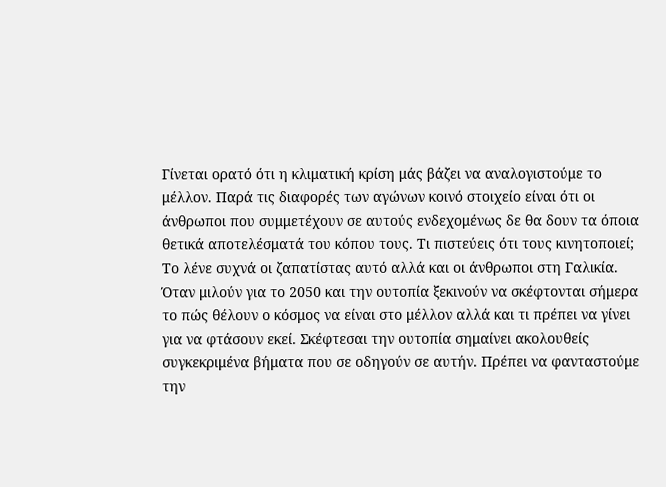Γίνεται ορατό ότι η κλιματική κρίση μάς βάζει να αναλογιστούμε το μέλλον. Παρά τις διαφορές των αγώνων κοινό στοιχείο είναι ότι οι άνθρωποι που συμμετέχουν σε αυτούς ενδεχομένως δε θα δουν τα όποια θετικά αποτελέσματά του κόπου τους. Τι πιστεύεις ότι τους κινητοποιεί;
Το λένε συχνά οι ζαπατίστας αυτό αλλά και οι άνθρωποι στη Γαλικία. Όταν μιλούν για το 2050 και την ουτοπία ξεκινούν να σκέφτονται σήμερα το πώς θέλουν ο κόσμος να είναι στο μέλλον αλλά και τι πρέπει να γίνει για να φτάσουν εκεί. Σκέφτεσαι την ουτοπία σημαίνει ακολουθείς συγκεκριμένα βήματα που σε οδηγούν σε αυτήν. Πρέπει να φανταστούμε την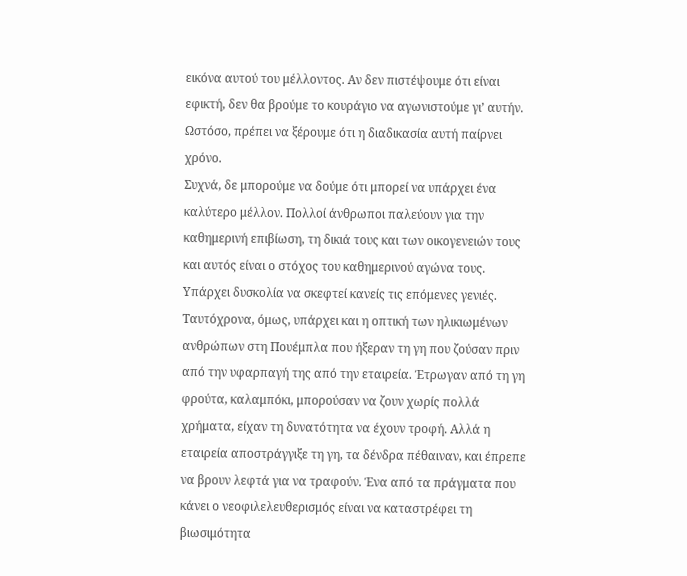εικόνα αυτού του μέλλοντος. Αν δεν πιστέψουμε ότι είναι εφικτή, δεν θα βρούμε το κουράγιο να αγωνιστούμε γι’ αυτήν. Ωστόσο, πρέπει να ξέρουμε ότι η διαδικασία αυτή παίρνει χρόνο.
Συχνά, δε μπορούμε να δούμε ότι μπορεί να υπάρχει ένα καλύτερο μέλλον. Πολλοί άνθρωποι παλεύουν για την καθημερινή επιβίωση, τη δικιά τους και των οικογενειών τους και αυτός είναι ο στόχος του καθημερινού αγώνα τους. Υπάρχει δυσκολία να σκεφτεί κανείς τις επόμενες γενιές. Ταυτόχρονα, όμως, υπάρχει και η οπτική των ηλικιωμένων ανθρώπων στη Πουέμπλα που ήξεραν τη γη που ζούσαν πριν από την υφαρπαγή της από την εταιρεία. Έτρωγαν από τη γη φρούτα, καλαμπόκι, μπορούσαν να ζουν χωρίς πολλά χρήματα, είχαν τη δυνατότητα να έχουν τροφή. Αλλά η εταιρεία αποστράγγιξε τη γη, τα δένδρα πέθαιναν, και έπρεπε να βρουν λεφτά για να τραφούν. Ένα από τα πράγματα που κάνει ο νεοφιλελευθερισμός είναι να καταστρέφει τη βιωσιμότητα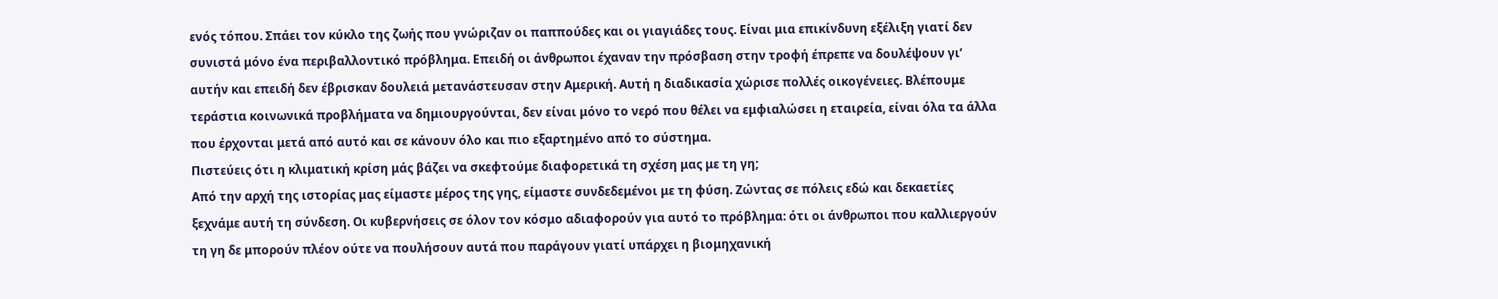ενός τόπου. Σπάει τον κύκλο της ζωής που γνώριζαν οι παππούδες και οι γιαγιάδες τους. Είναι μια επικίνδυνη εξέλιξη γιατί δεν συνιστά μόνο ένα περιβαλλοντικό πρόβλημα. Επειδή οι άνθρωποι έχαναν την πρόσβαση στην τροφή έπρεπε να δουλέψουν γι’ αυτήν και επειδή δεν έβρισκαν δουλειά μετανάστευσαν στην Αμερική. Αυτή η διαδικασία χώρισε πολλές οικογένειες. Βλέπουμε τεράστια κοινωνικά προβλήματα να δημιουργούνται, δεν είναι μόνο το νερό που θέλει να εμφιαλώσει η εταιρεία, είναι όλα τα άλλα που έρχονται μετά από αυτό και σε κάνουν όλο και πιο εξαρτημένο από το σύστημα.
Πιστεύεις ότι η κλιματική κρίση μάς βάζει να σκεφτούμε διαφορετικά τη σχέση μας με τη γη;
Από την αρχή της ιστορίας μας είμαστε μέρος της γης, είμαστε συνδεδεμένοι με τη φύση. Ζώντας σε πόλεις εδώ και δεκαετίες ξεχνάμε αυτή τη σύνδεση. Οι κυβερνήσεις σε όλον τον κόσμο αδιαφορούν για αυτό το πρόβλημα: ότι οι άνθρωποι που καλλιεργούν τη γη δε μπορούν πλέον ούτε να πουλήσουν αυτά που παράγουν γιατί υπάρχει η βιομηχανική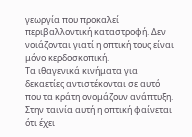γεωργία που προκαλεί περιβαλλοντική καταστροφή. Δεν νοιάζονται γιατί η οπτική τους είναι μόνο κερδοσκοπική.
Τα ιθαγενικά κινήματα για δεκαετίες αντιστέκονται σε αυτό που τα κράτη ονομάζουν ανάπτυξη. Στην ταινία αυτή η οπτική φαίνεται ότι έχει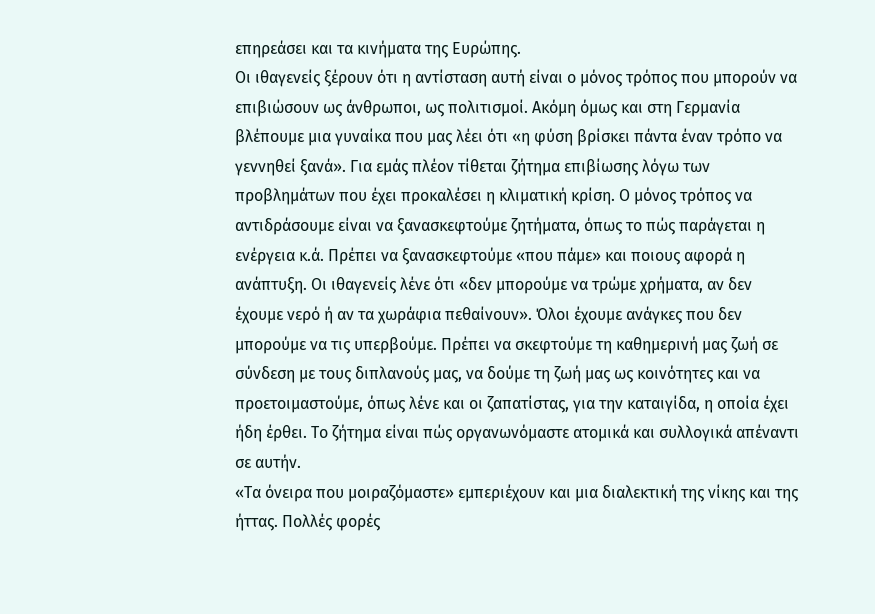επηρεάσει και τα κινήματα της Ευρώπης.
Οι ιθαγενείς ξέρουν ότι η αντίσταση αυτή είναι ο μόνος τρόπος που μπορούν να επιβιώσουν ως άνθρωποι, ως πολιτισμοί. Ακόμη όμως και στη Γερμανία βλέπουμε μια γυναίκα που μας λέει ότι «η φύση βρίσκει πάντα έναν τρόπο να γεννηθεί ξανά». Για εμάς πλέον τίθεται ζήτημα επιβίωσης λόγω των προβλημάτων που έχει προκαλέσει η κλιματική κρίση. Ο μόνος τρόπος να αντιδράσουμε είναι να ξανασκεφτούμε ζητήματα, όπως το πώς παράγεται η ενέργεια κ.ά. Πρέπει να ξανασκεφτούμε «που πάμε» και ποιους αφορά η ανάπτυξη. Οι ιθαγενείς λένε ότι «δεν μπορούμε να τρώμε χρήματα, αν δεν έχουμε νερό ή αν τα χωράφια πεθαίνουν». Όλοι έχουμε ανάγκες που δεν μπορούμε να τις υπερβούμε. Πρέπει να σκεφτούμε τη καθημερινή μας ζωή σε σύνδεση με τους διπλανούς μας, να δούμε τη ζωή μας ως κοινότητες και να προετοιμαστούμε, όπως λένε και οι ζαπατίστας, για την καταιγίδα, η οποία έχει ήδη έρθει. Το ζήτημα είναι πώς οργανωνόμαστε ατομικά και συλλογικά απέναντι σε αυτήν.
«Τα όνειρα που μοιραζόμαστε» εμπεριέχουν και μια διαλεκτική της νίκης και της ήττας. Πολλές φορές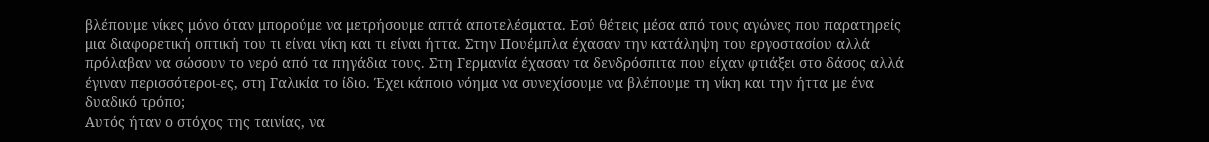βλέπουμε νίκες μόνο όταν μπορούμε να μετρήσουμε απτά αποτελέσματα. Εσύ θέτεις μέσα από τους αγώνες που παρατηρείς μια διαφορετική οπτική του τι είναι νίκη και τι είναι ήττα. Στην Πουέμπλα έχασαν την κατάληψη του εργοστασίου αλλά πρόλαβαν να σώσουν το νερό από τα πηγάδια τους. Στη Γερμανία έχασαν τα δενδρόσπιτα που είχαν φτιάξει στο δάσος αλλά έγιναν περισσότεροι-ες, στη Γαλικία το ίδιο. Έχει κάποιο νόημα να συνεχίσουμε να βλέπουμε τη νίκη και την ήττα με ένα δυαδικό τρόπο;
Αυτός ήταν ο στόχος της ταινίας, να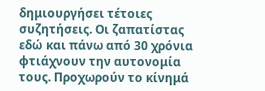δημιουργήσει τέτοιες συζητήσεις. Οι ζαπατίστας εδώ και πάνω από 30 χρόνια φτιάχνουν την αυτονομία τους. Προχωρούν το κίνημά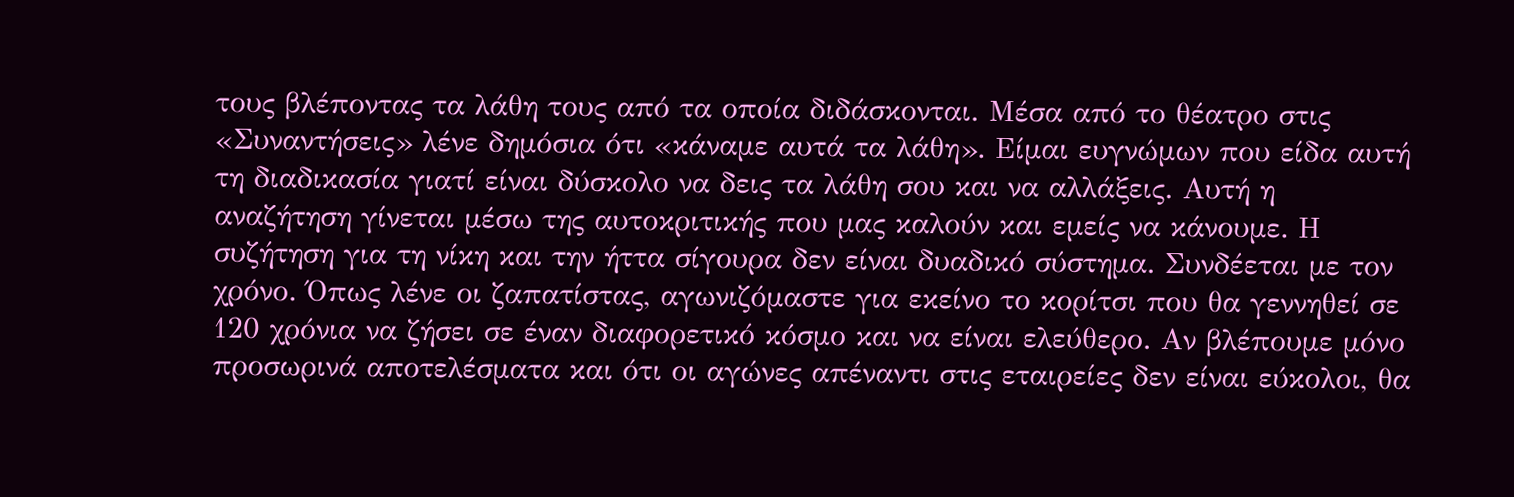τους βλέποντας τα λάθη τους από τα οποία διδάσκονται. Μέσα από το θέατρο στις «Συναντήσεις» λένε δημόσια ότι «κάναμε αυτά τα λάθη». Είμαι ευγνώμων που είδα αυτή τη διαδικασία γιατί είναι δύσκολο να δεις τα λάθη σου και να αλλάξεις. Αυτή η αναζήτηση γίνεται μέσω της αυτοκριτικής που μας καλούν και εμείς να κάνουμε. Η συζήτηση για τη νίκη και την ήττα σίγουρα δεν είναι δυαδικό σύστημα. Συνδέεται με τον χρόνο. Όπως λένε οι ζαπατίστας, αγωνιζόμαστε για εκείνο το κορίτσι που θα γεννηθεί σε 120 χρόνια να ζήσει σε έναν διαφορετικό κόσμο και να είναι ελεύθερο. Αν βλέπουμε μόνο προσωρινά αποτελέσματα και ότι οι αγώνες απέναντι στις εταιρείες δεν είναι εύκολοι, θα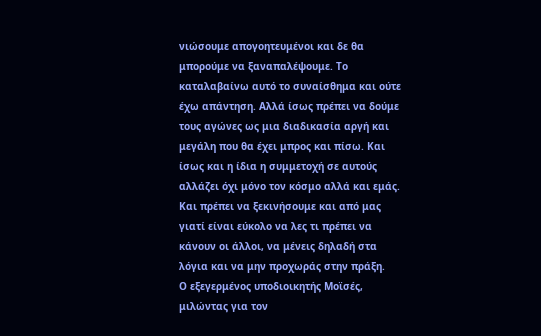νιώσουμε απογοητευμένοι και δε θα μπορούμε να ξαναπαλέψουμε. Το καταλαβαίνω αυτό το συναίσθημα και ούτε έχω απάντηση. Αλλά ίσως πρέπει να δούμε τους αγώνες ως μια διαδικασία αργή και μεγάλη που θα έχει μπρος και πίσω. Και ίσως και η ίδια η συμμετοχή σε αυτούς αλλάζει όχι μόνο τον κόσμο αλλά και εμάς. Και πρέπει να ξεκινήσουμε και από μας γιατί είναι εύκολο να λες τι πρέπει να κάνουν οι άλλοι, να μένεις δηλαδή στα λόγια και να μην προχωράς στην πράξη.
Ο εξεγερμένος υποδιοικητής Μοϊσές, μιλώντας για τον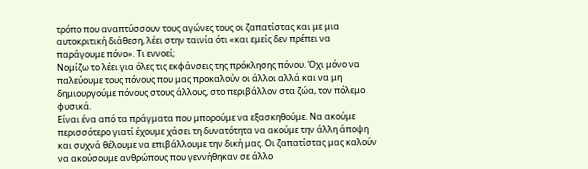τρόπο που αναπτύσσουν τους αγώνες τους οι ζαπατίστας και με μια αυτοκριτική διάθεση, λέει στην ταινία ότι «και εμείς δεν πρέπει να παράγουμε πόνο». Τι εννοεί;
Νομίζω το λέει για όλες τις εκφάνσεις της πρόκλησης πόνου. Όχι μόνο να παλεύουμε τους πόνους που μας προκαλούν οι άλλοι αλλά και να μη δημιουργούμε πόνους στους άλλους, στο περιβάλλον στα ζώα, τον πόλεμο φυσικά.
Είναι ένα από τα πράγματα που μπορούμε να εξασκηθούμε. Να ακούμε περισσότερο γιατί έχουμε χάσει τη δυνατότητα να ακούμε την άλλη άποψη και συχνά θέλουμε να επιβάλλουμε την δική μας. Οι ζαπατίστας μας καλούν να ακούσουμε ανθρώπους που γεννήθηκαν σε άλλο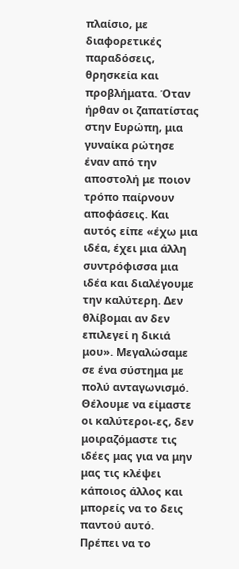πλαίσιο, με διαφορετικές παραδόσεις, θρησκεία και προβλήματα. Όταν ήρθαν οι ζαπατίστας στην Ευρώπη, μια γυναίκα ρώτησε έναν από την αποστολή με ποιον τρόπο παίρνουν αποφάσεις. Και αυτός είπε «έχω μια ιδέα, έχει μια άλλη συντρόφισσα μια ιδέα και διαλέγουμε την καλύτερη. Δεν θλίβομαι αν δεν επιλεγεί η δικιά μου». Μεγαλώσαμε σε ένα σύστημα με πολύ ανταγωνισμό. Θέλουμε να είμαστε οι καλύτεροι-ες, δεν μοιραζόμαστε τις ιδέες μας για να μην μας τις κλέψει κάποιος άλλος και μπορείς να το δεις παντού αυτό. Πρέπει να το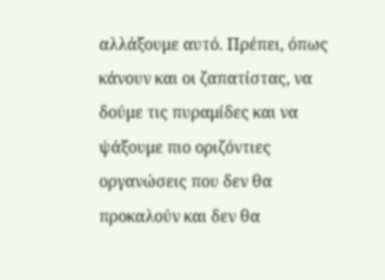αλλάξουμε αυτό. Πρέπει, όπως κάνουν και οι ζαπατίστας, να δούμε τις πυραμίδες και να ψάξουμε πιο οριζόντιες οργανώσεις που δεν θα προκαλούν και δεν θα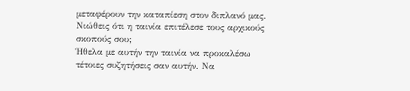μεταφέρουν την καταπίεση στον διπλανό μας.
Νιώθεις ότι η ταινία επιτέλεσε τους αρχικούς σκοπούς σου;
Ήθελα με αυτήν την ταινία να προκαλέσω τέτοιες συζητήσεις σαν αυτήν. Να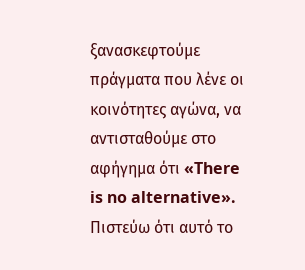ξανασκεφτούμε πράγματα που λένε οι κοινότητες αγώνα, να αντισταθούμε στο αφήγημα ότι «There is no alternative». Πιστεύω ότι αυτό το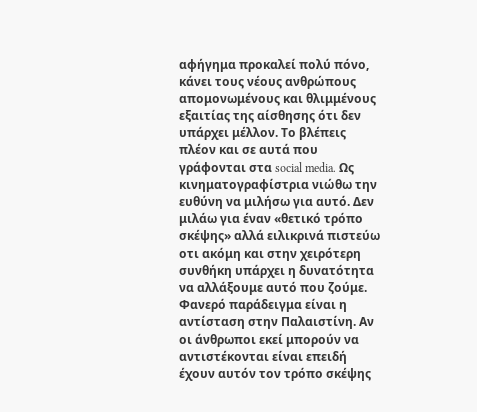αφήγημα προκαλεί πολύ πόνο, κάνει τους νέους ανθρώπους απομονωμένους και θλιμμένους εξαιτίας της αίσθησης ότι δεν υπάρχει μέλλον. Το βλέπεις πλέον και σε αυτά που γράφονται στα social media. Ως κινηματογραφίστρια νιώθω την ευθύνη να μιλήσω για αυτό. Δεν μιλάω για έναν «θετικό τρόπο σκέψης» αλλά ειλικρινά πιστεύω οτι ακόμη και στην χειρότερη συνθήκη υπάρχει η δυνατότητα να αλλάξουμε αυτό που ζούμε. Φανερό παράδειγμα είναι η αντίσταση στην Παλαιστίνη. Αν οι άνθρωποι εκεί μπορούν να αντιστέκονται είναι επειδή έχουν αυτόν τον τρόπο σκέψης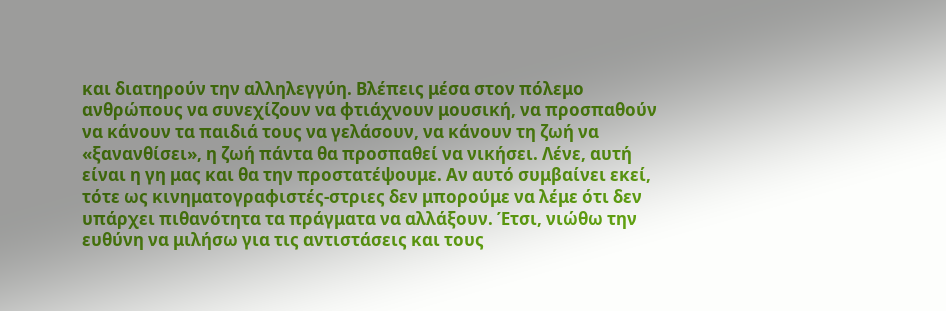και διατηρούν την αλληλεγγύη. Βλέπεις μέσα στον πόλεμο ανθρώπους να συνεχίζουν να φτιάχνουν μουσική, να προσπαθούν να κάνουν τα παιδιά τους να γελάσουν, να κάνουν τη ζωή να «ξανανθίσει», η ζωή πάντα θα προσπαθεί να νικήσει. Λένε, αυτή είναι η γη μας και θα την προστατέψουμε. Αν αυτό συμβαίνει εκεί, τότε ως κινηματογραφιστές-στριες δεν μπορούμε να λέμε ότι δεν υπάρχει πιθανότητα τα πράγματα να αλλάξουν. Έτσι, νιώθω την ευθύνη να μιλήσω για τις αντιστάσεις και τους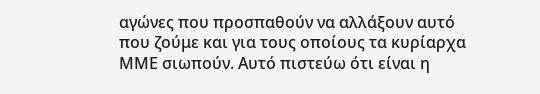αγώνες που προσπαθούν να αλλάξουν αυτό που ζούμε και για τους οποίους τα κυρίαρχα ΜΜΕ σιωπούν. Αυτό πιστεύω ότι είναι η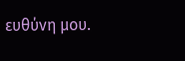ευθύνη μου.